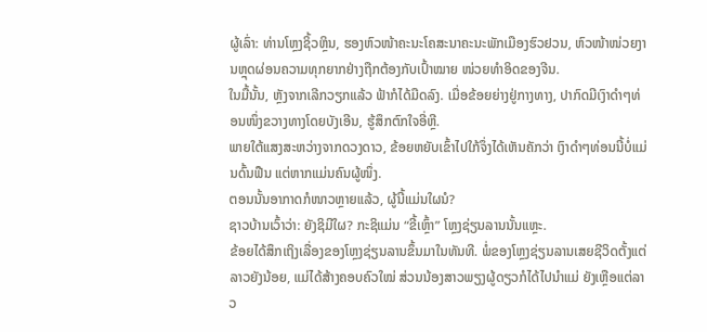ຜູ້ເລົ່າ: ທ່ານໂຫຼງຊິ້ວຫຼິນ, ຮອງຫົວໜ້າຄະນະໂຄສະນາຄະນະພັກເມືອງຮົວຢວນ, ຫົວໜ້າໜ່ວຍງານຫຼຸດຜ່ອນຄວາມທຸກຍາກຢ່າງຖືກຕ້ອງກັບເປົ້າໝາຍ ໜ່ວຍທຳອິດຂອງຈີນ.
ໃນມື້ນັ້ນ, ຫຼັງຈາກເລີກວຽກແລ້ວ ຟ້າກໍໄດ້ມືດລົງ. ເມື່ອຂ້ອຍຍ່າງຢູ່ກາງທາງ, ປາກົດມີເງົາດຳໆທ່ອນໜຶ່ງຂວາງທາງໂດຍບັງເອີນ, ຮູ້ສຶກຕົກໃຈອີ່ຫຼີ.
ພາຍໃຕ້ແສງສະຫວ່າງຈາກດວງດາວ, ຂ້ອຍຫຍັບເຂົ້າໄປໃກ້ຈຶ່ງໄດ້ເຫັນຄັກວ່າ ເງົາດຳໆທ່ອນນີ້ບໍ່ແມ່ນດົ້ນຟືນ ແຕ່ຫາກແມ່ນຄົນຜູ້ໜຶ່ງ.
ຕອນນັ້ນອາກາດກໍໜາວຫຼາຍແລ້ວ, ຜູ້ນີ້ແມ່ນໃຜນໍ?
ຊາວບ້ານເວົ້າວ່າ: ຍັງຊິມີໃຜ? ກະຊິແມ່ນ “ຂີ້ເຫຼົ້າ” ໂຫຼງຊ່ຽນລານນັ້ນແຫຼະ.
ຂ້ອຍໄດ້ສຶກເຖິງເລື່ອງຂອງໂຫຼງຊ່ຽນລານຂຶ້ນມາໃນທັນທີ. ພໍ່ຂອງໂຫຼງຊ່ຽນລານເສຍຊີວິດຕັ້ງແຕ່ລາວຍັງນ້ອຍ, ແມ່ໄດ້ສ້າງຄອບຄົວໃໝ່ ສ່ວນນ້ອງສາວພຽງຜູ້ດຽວກໍໄດ້ໄປນຳແມ່ ຍັງເຫຼືອແຕ່ລາວ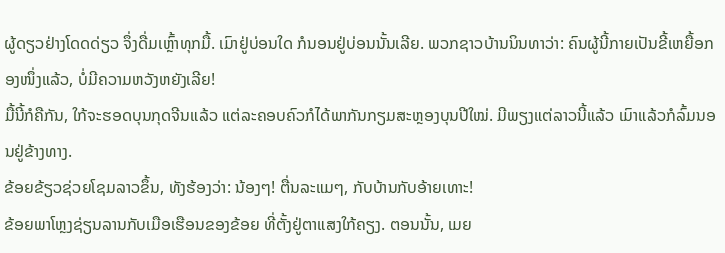ຜູ້ດຽວຢ່າງໂດດດ່ຽວ ຈຶ່ງດື່ມເຫຼົ້າທຸກມື້. ເມົາຢູ່ບ່ອນໃດ ກໍນອນຢູ່ບ່ອນນັ້ນເລີຍ. ພວກຊາວບ້ານນິນທາວ່າ: ຄົນຜູ້ນີ້ກາຍເປັນຂີ້ເຫຍື້ອກອງໜຶ່ງແລ້ວ, ບໍ່ມີຄວາມຫວັງຫຍັງເລີຍ!
ມື້ນີ້ກໍຄືກັນ, ໃກ້ຈະຮອດບຸນກຸດຈີນແລ້ວ ແຕ່ລະຄອບຄົວກໍໄດ້ພາກັນກຽມສະຫຼອງບຸນປີໃໝ່. ມີພຽງແຕ່ລາວນີ້ແລ້ວ ເມົາແລ້ວກໍລົ້ມນອນຢູ່ຂ້າງທາງ.
ຂ້ອຍຂ້ຽວຊ່ວຍໂຊມລາວຂຶ້ນ, ທັງຮ້ອງວ່າ: ນ້ອງໆ! ຕື່ນລະແມໆ, ກັບບ້ານກັບອ້າຍເທາະ!
ຂ້ອຍພາໂຫຼງຊ່ຽນລານກັບເມືອເຮືອນຂອງຂ້ອຍ ທີ່ຕັ້ງຢູ່ຕາແສງໃກ້ຄຽງ. ຕອນນັ້ນ, ເມຍ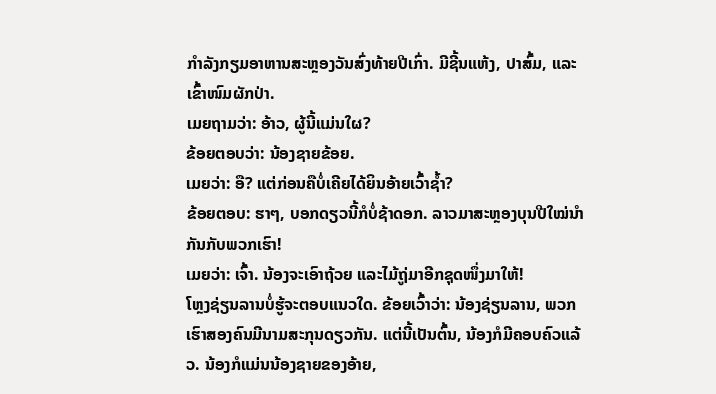ກຳລັງກຽມອາຫານສະຫຼອງວັນສົ່ງທ້າຍປີເກົ່າ. ມີຊີ້ນແຫ້ງ, ປາສົ້ມ, ແລະເຂົ້າໜົມຜັກປ່າ.
ເມຍຖາມວ່າ: ອ້າວ, ຜູ້ນີ້ແມ່ນໃຜ?
ຂ້ອຍຕອບວ່າ: ນ້ອງຊາຍຂ້ອຍ.
ເມຍວ່າ: ອື? ແຕ່ກ່ອນຄືບໍ່ເຄີຍໄດ້ຍິນອ້າຍເວົ້າຊ້ຳ?
ຂ້ອຍຕອບ: ຮາໆ, ບອກດຽວນີ້ກໍບໍ່ຊ້າດອກ. ລາວມາສະຫຼອງບຸນປີໃໝ່ນຳກັນກັບພວກເຮົາ!
ເມຍວ່າ: ເຈົ້າ. ນ້ອງຈະເອົາຖ້ວຍ ແລະໄມ້ຖູ່ມາອີກຊຸດໜຶ່ງມາໃຫ້!
ໂຫຼງຊ່ຽນລານບໍ່ຮູ້ຈະຕອບແນວໃດ. ຂ້ອຍເວົ້າວ່າ: ນ້ອງຊ່ຽນລານ, ພວກເຮົາສອງຄົນມີນາມສະກຸນດຽວກັນ. ແຕ່ນີ້ເປັນຕົ້ນ, ນ້ອງກໍມີຄອບຄົວແລ້ວ. ນ້ອງກໍແມ່ນນ້ອງຊາຍຂອງອ້າຍ,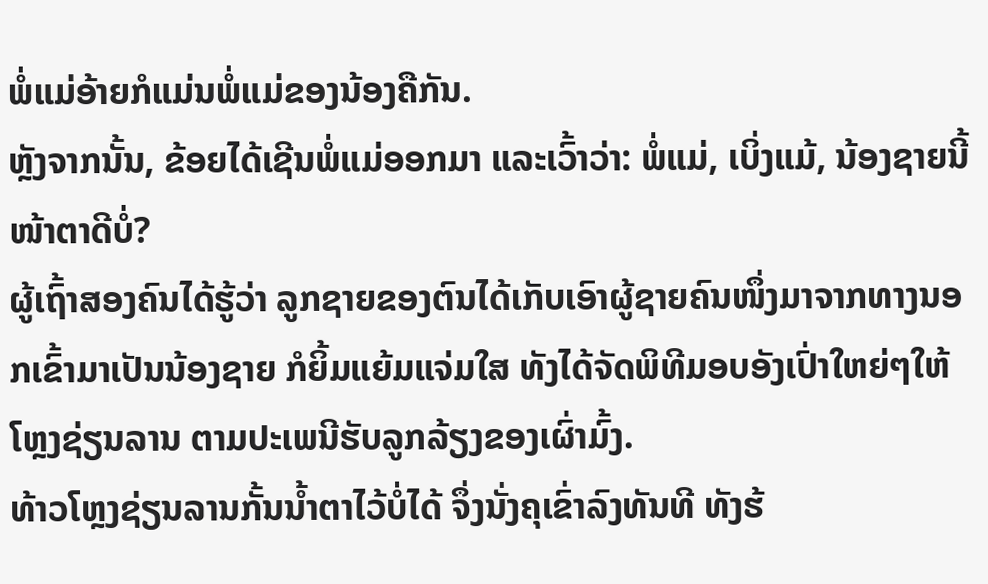ພໍ່ແມ່ອ້າຍກໍແມ່ນພໍ່ແມ່ຂອງນ້ອງຄືກັນ.
ຫຼັງຈາກນັ້ນ, ຂ້ອຍໄດ້ເຊີນພໍ່ແມ່ອອກມາ ແລະເວົ້າວ່າ: ພໍ່ແມ່, ເບິ່ງແມ້, ນ້ອງຊາຍນີ້ໜ້າຕາດີບໍ່?
ຜູ້ເຖົ້າສອງຄົນໄດ້ຮູ້ວ່າ ລູກຊາຍຂອງຕົນໄດ້ເກັບເອົາຜູ້ຊາຍຄົນໜຶ່ງມາຈາກທາງນອກເຂົ້າມາເປັນນ້ອງຊາຍ ກໍຍິ້ມແຍ້ມແຈ່ມໃສ ທັງໄດ້ຈັດພິທີມອບອັງເປົ່າໃຫຍ່ໆໃຫ້ໂຫຼງຊ່ຽນລານ ຕາມປະເພນີຮັບລູກລ້ຽງຂອງເຜົ່າມົ້ງ.
ທ້າວໂຫຼງຊ່ຽນລານກັ້ນນ້ຳຕາໄວ້ບໍ່ໄດ້ ຈຶ່ງນັ່ງຄຸເຂົ່າລົງທັນທີ ທັງຮ້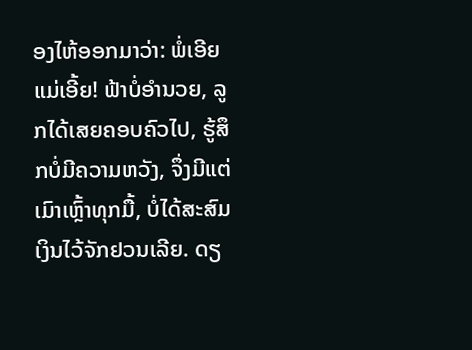ອງໄຫ້ອອກມາວ່າ: ພໍ່ເອີຍ ແມ່ເອີ້ຍ! ຟ້າບໍ່ອຳນວຍ, ລູກໄດ້ເສຍຄອບຄົວໄປ, ຮູ້ສຶກບໍ່ມີຄວາມຫວັງ, ຈຶ່ງມີແຕ່ເມົາເຫຼົ້າທຸກມື້, ບໍ່ໄດ້ສະສົມເງິນໄວ້ຈັກຢວນເລີຍ. ດຽ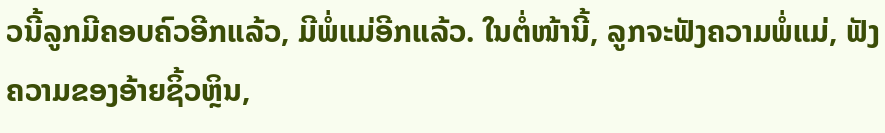ວນີ້ລູກມີຄອບຄົວອີກແລ້ວ, ມີພໍ່ແມ່ອີກແລ້ວ. ໃນຕໍ່ໜ້ານີ້, ລູກຈະຟັງຄວາມພໍ່ແມ່, ຟັງຄວາມຂອງອ້າຍຊິ້ວຫຼິນ,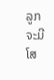ລູກຈະມີໂສ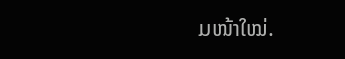ມໜ້າໃໝ່.